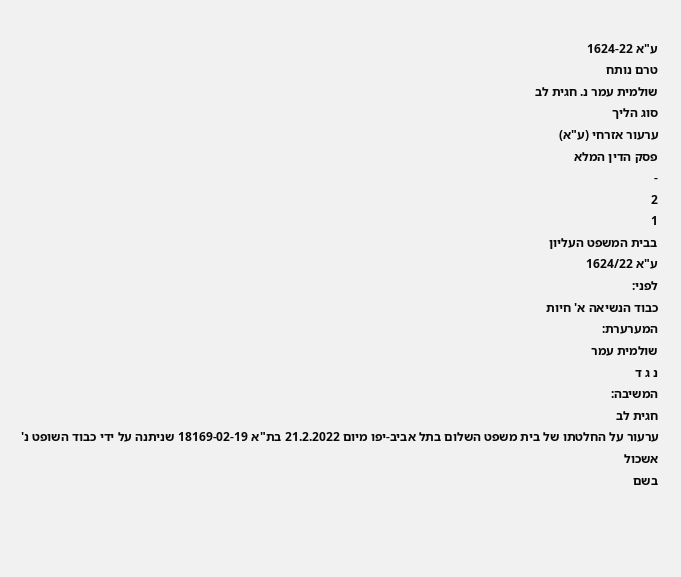ע"א 1624-22
טרם נותח
שולמית עמר נ. חגית לב
סוג הליך
ערעור אזרחי (ע"א)
פסק הדין המלא
-
2
1
בבית המשפט העליון
ע"א 1624/22
לפני:
כבוד הנשיאה א' חיות
המערערת:
שולמית עמר
נ ג ד
המשיבה:
חגית לב
ערעור על החלטתו של בית משפט השלום בתל אביב-יפו מיום 21.2.2022 בת"א 18169-02-19 שניתנה על ידי כבוד השופט נ' אשכול
בשם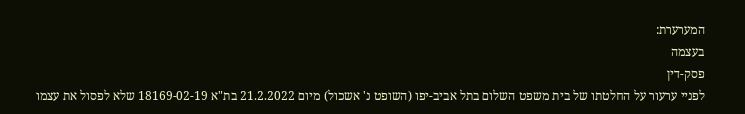המערערת:
בעצמה
פסק-דין
לפניי ערעור על החלטתו של בית משפט השלום בתל אביב-יפו (השופט נ' אשכול) מיום 21.2.2022 בת"א 18169-02-19 שלא לפסול את עצמו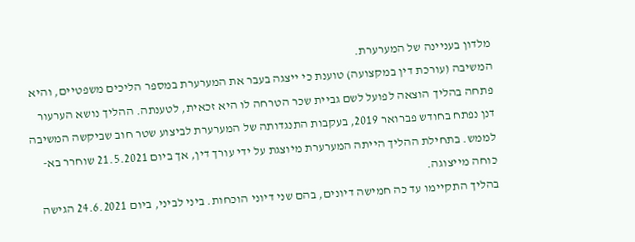מלדון בעניינה של המערערת.
המשיבה (עורכת דין במקצועה) טוענת כי ייצגה בעבר את המערערת במספר הליכים משפטיים, והיא פתחה בהליך הוצאה לפועל לשם גביית שכר הטרחה לו היא זכאית, לטענתה. ההליך נושא הערעור דנן נפתח בחודש פברואר 2019, בעקבות התנגדותה של המערערת לביצוע שטר חוב שביקשה המשיבה לממש. בתחילת ההליך הייתה המערערת מיוצגת על ידי עורך דין, אך ביום 21.5.2021 שוחרר בא-כוחה מייצוגה.
בהליך התקיימו עד כה חמישה דיונים, בהם שני דיוני הוכחות. ביני לביני, ביום 24.6.2021 הגישה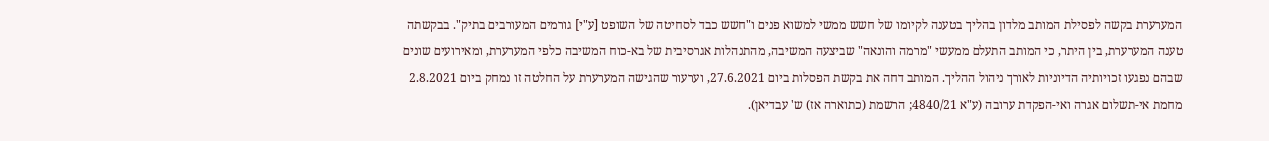המערערת בקשה לפסילת המותב מלדון בהליך בטענה לקיומו של חשש ממשי למשוא פנים ו"חשש כבד לסחיטה של השופט [ע"י] גורמים המעורבים בתיק". בבקשתה טענה המערערת, בין היתר, כי המותב התעלם ממעשי "מרמה והונאה" שביצעה המשיבה, מהתנהלות אגרסיבית של בא-כוח המשיבה כלפי המערערת, ומאירועים שונים שבהם נפגעו זכויותיה הדיוניות לאורך ניהול ההליך. המותב דחה את בקשת הפסלות ביום 27.6.2021, וערעור שהגישה המערערת על החלטה זו נמחק ביום 2.8.2021 מחמת אי-תשלום אגרה ואי-הפקדת ערובה (ע"א 4840/21; הרשמת (כתוארה אז) ש' עבדיאן).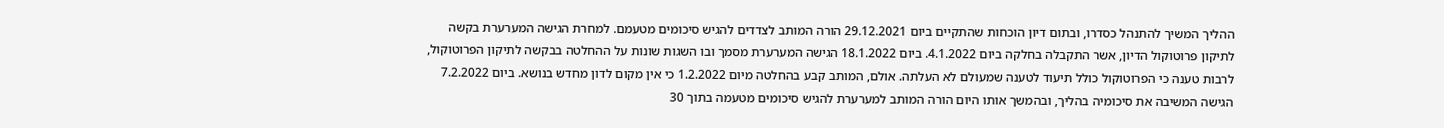ההליך המשיך להתנהל כסדרו, ובתום דיון הוכחות שהתקיים ביום 29.12.2021 הורה המותב לצדדים להגיש סיכומים מטעמם. למחרת הגישה המערערת בקשה לתיקון פרוטוקול הדיון, אשר התקבלה בחלקה ביום 4.1.2022. ביום 18.1.2022 הגישה המערערת מסמך ובו השגות שונות על ההחלטה בבקשה לתיקון הפרוטוקול, לרבות טענה כי הפרוטוקול כולל תיעוד לטענה שמעולם לא העלתה. אולם, המותב קבע בהחלטה מיום 1.2.2022 כי אין מקום לדון מחדש בנושא. ביום 7.2.2022 הגישה המשיבה את סיכומיה בהליך, ובהמשך אותו היום הורה המותב למערערת להגיש סיכומים מטעמה בתוך 30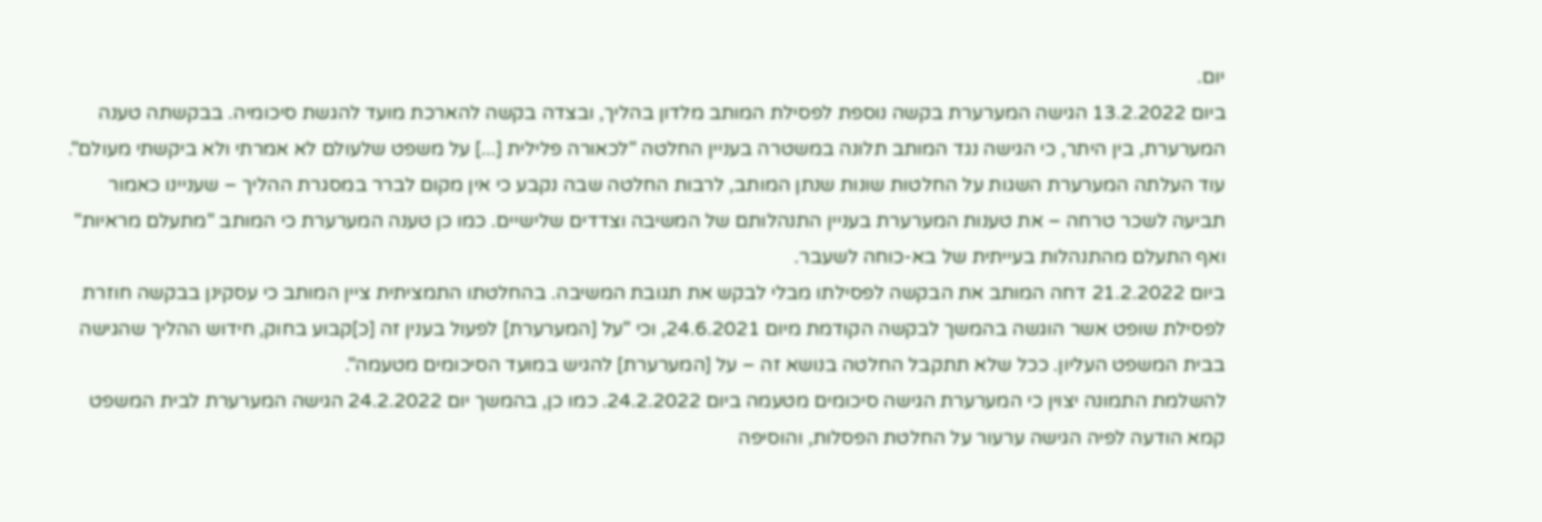יום.
ביום 13.2.2022 הגישה המערערת בקשה נוספת לפסילת המותב מלדון בהליך, ובצדה בקשה להארכת מועד להגשת סיכומיה. בבקשתה טענה המערערת, בין היתר, כי הגישה נגד המותב תלונה במשטרה בעניין החלטה "לכאורה פלילית [...] על משפט שלעולם לא אמרתי ולא ביקשתי מעולם". עוד העלתה המערערת השגות על החלטות שונות שנתן המותב, לרבות החלטה שבה נקבע כי אין מקום לברר במסגרת ההליך – שעניינו כאמור תביעה לשכר טרחה – את טענות המערערת בעניין התנהלותם של המשיבה וצדדים שלישיים. כמו כן טענה המערערת כי המותב "מתעלם מראיות" ואף התעלם מהתנהלות בעייתית של בא-כוחה לשעבר.
ביום 21.2.2022 דחה המותב את הבקשה לפסילתו מבלי לבקש את תגובת המשיבה. בהחלטתו התמציתית ציין המותב כי עסקינן בבקשה חוזרת לפסילת שופט אשר הוגשה בהמשך לבקשה הקודמת מיום 24.6.2021, וכי "על [המערערת] לפעול בענין זה [כ]קבוע בחוק, חידוש ההליך שהגישה בבית המשפט העליון. ככל שלא תתקבל החלטה בנושא זה – על [המערערת] להגיש במועד הסיכומים מטעמה".
להשלמת התמונה יצוין כי המערערת הגישה סיכומים מטעמה ביום 24.2.2022. כמו כן, בהמשך יום 24.2.2022 הגישה המערערת לבית המשפט קמא הודעה לפיה הגישה ערעור על החלטת הפסלות, והוסיפה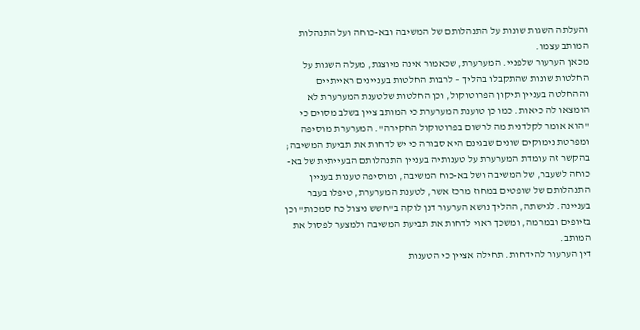והעלתה השגות שונות על התנהלותם של המשיבה ובא-כוחה ועל התנהלות המותב עצמו.
מכאן הערעור שלפניי. המערערת, שכאמור אינה מיוצגת, מעלה השגות על החלטות שונות שהתקבלו בהליך – לרבות החלטות בעניינים ראייתיים וההחלטה בעניין תיקון הפרוטוקול, וכן החלטות שלטענת המערערת לא הומצאו לה כיאות. כמו כן טוענת המערערת כי המותב ציין בשלב מסוים כי "הוא אומר לקלדנית מה לרשום בפרוטוקול החקירה". המערערת מוסיפה ומפרטת נימוקים שונים שבגינם היא סבורה כי יש לדחות את תביעת המשיבה; בהקשר זה עומדת המערערת על טענותיה בעניין התנהלותם הבעייתית של בא-כוחה לשעבר, של המשיבה ושל בא-כוח המשיבה, ומוסיפה טענות בעניין התנהלותם של שופטים במחוז מרכז אשר, לטענת המערערת, טיפלו בעבר בעניינה. לגישתה, ההליך נושא הערעור דנן לוקה ב"חשש ניצול כח סמכות" וכן בזיופים ובמרמה, ומשכך ראוי לדחות את תביעת המשיבה ולמצער לפסול את המותב.
דין הערעור להידחות. תחילה אציין כי הטענות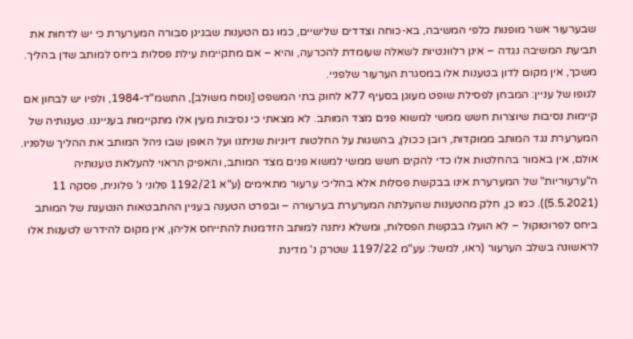שבערעור אשר מופנות כלפי המשיבה, בא-כוחה וצדדים שלישיים, כמו גם הטענות שבגינן סבורה המערערת כי יש לדחות את תביעת המשיבה נגדה – אינן רלוונטיות לשאלה שעומדת להכרעה, והיא – אם מתקיימת עילת פסלות ביחס למותב שדן בהליך. משכך, אין מקום לדון בטענות אלו במסגרת הערעור שלפניי.
לגופו של עניין: המבחן לפסילת שופט מעוגן בסעיף 77א לחוק בתי המשפט [נוסח משולב], התשמ"ד-1984, ולפיו יש לבחון אם קיימות נסיבות שיוצרות חשש ממשי למשוא פנים מצד המותב. לא מצאתי כי נסיבות מעין אלו מתקיימות בענייננו. טענותיה של המערערת נגד המותב ממוקדות, רובן ככולן, בהשגות על החלטות דיוניות שניתנו ועל האופן שבו ניהל המותב את ההליך שלפניו. אולם, אין באמור בהחלטות אלו כדי להקים חשש ממשי למשוא פנים מצד המותב, והאפיק הראוי להעלאת טענותיה ה"ערעוריות" של המערערת אינו בבקשת פסלות אלא בהליכי ערעור מתאימים (ע"א 1192/21 פלוני נ' פלונית, פסקה 11 (5.5.2021)). כמו כן, חלק מהטענות שהעלתה המערערת בערעורה – ובפרט הטענה בעניין ההתבטאות הנטענת של המותב ביחס לפרוטוקול – לא הועלו בבקשת הפסלות, ומשלא ניתנה למותב הזדמנות להתייחס אליהן, אין מקום להידרש לטענות אלו לראשונה בשלב הערעור (ראו, למשל: עע"מ 1197/22 שטרק נ' מדינת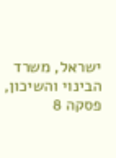ישראל, משרד הבינוי והשיכון, פסקה 8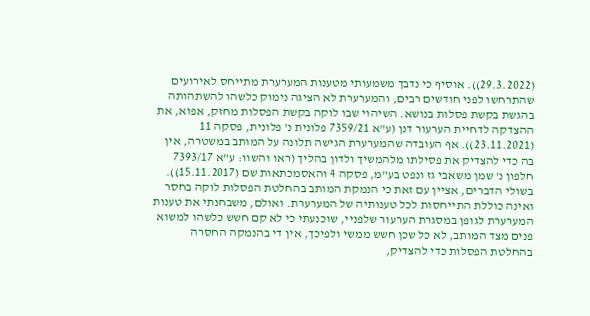(29.3.2022)). אוסיף כי נדבך משמעותי מטענות המערערת מתייחס לאירועים שהתרחשו לפני חודשים רבים, והמערערת לא הציגה נימוק כלשהו להשתהותה בהגשת בקשת פסלות בנושא. השיהוי שבו לוקה בקשת הפסלות מחזק, אפוא, את ההצדקה לדחיית הערעור דנן (ע"א 7359/21 פלונית נ' פלונית, פסקה 11 (23.11.2021)). אף העובדה שהמערערת הגישה תלונה על המותב במשטרה, אין בה כדי להצדיק את פסילתו מלהמשיך ולדון בהליך (ראו והשוו: ע"א 7393/17 חלפון נ' שמן משאבי גז ונפט בע"מ, פסקה 4 והאסמכתאות שם (15.11.2017)).
בשולי הדברים, אציין עם זאת כי הנמקת המותב בהחלטת הפסלות לוקה בחסר ואינה כוללת התייחסות לכל טענותיה של המערערת. ואולם, משבחנתי את טענות המערערת לגופן במסגרת הערעור שלפניי, שוכנעתי כי לא קם חשש כלשהו למשוא פנים מצד המותב, לא כל שכן חשש ממשי ולפיכך, אין די בהנמקה החסרה בהחלטת הפסלות כדי להצדיק,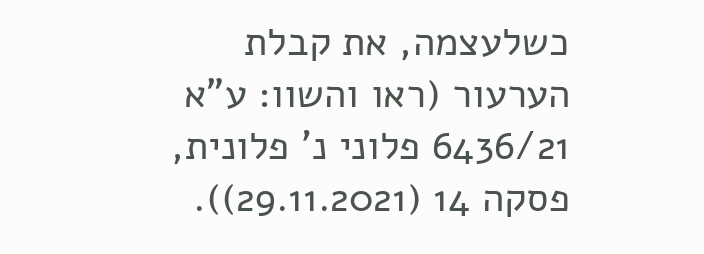כשלעצמה, את קבלת הערעור (ראו והשוו: ע"א 6436/21 פלוני נ' פלונית, פסקה 14 (29.11.2021)).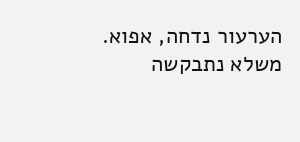הערעור נדחה, אפוא. משלא נתבקשה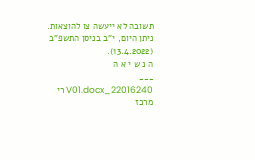תשובה לא ייעשה צו להוצאות.
ניתן היום, י"ב בניסן התשפ"ב (13.4.2022).
ה נ ש י א ה
___
22016240_V01.docx רי
מרכז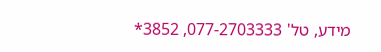מידע, טל' 077-2703333, 3852*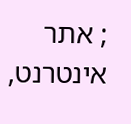; אתר אינטרנט,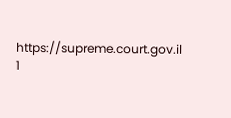https://supreme.court.gov.il
1